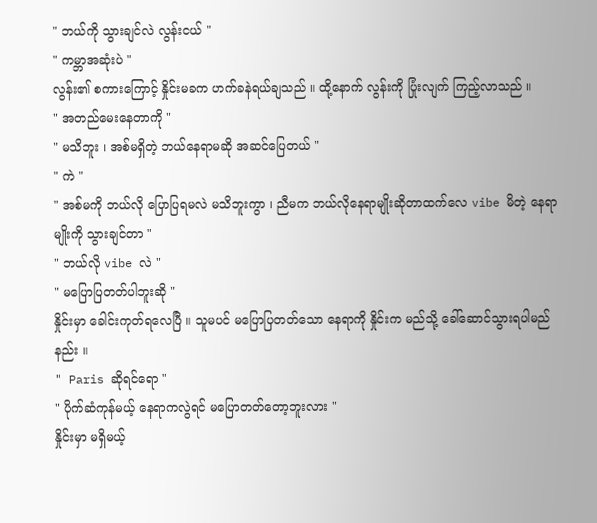" ဘယ်ကို သွားချင်လဲ လွန်းငယ် "
" ကမ္ဘာအဆုံးပဲ "
လွန်း၏ စကားကြောင့် နှိုင်းမခက ဟက်ခနဲရယ်ချသည် ။ ထို့နောက် လွန်းကို ပြုံးလျက် ကြည့်လာသည် ။
" အတည်မေးနေတာကို "
" မသိဘူး ၊ အစ်မရှိတဲ့ ဘယ်နေရာမဆို အဆင်ပြေတယ် "
" ကဲ "
" အစ်မကို ဘယ်လို ပြောပြရမလဲ မသိဘူးကွာ ၊ ညီမက ဘယ်လိုနေရာမျိုးဆိုတာထက်လေ vibe မိတဲ့ နေရာမျိုးကို သွားချင်တာ "
" ဘယ်လို vibe လဲ "
" မပြောပြတတ်ပါဘူးဆို "
နှိုင်းမှာ ခေါင်းကုတ်ရလေပြီ ။ သူမပင် မပြောပြတတ်သော နေရာကို နှိုင်းက မည်သို့ ခေါ်ဆောင်သွားရပါမည်နည်း ။
" Paris ဆိုရင်ရော "
" ပိုက်ဆံကုန်မယ့် နေရာကလွဲရင် မပြောတတ်တော့ဘူးလား "
နှိုင်းမှာ မရှိမယ့်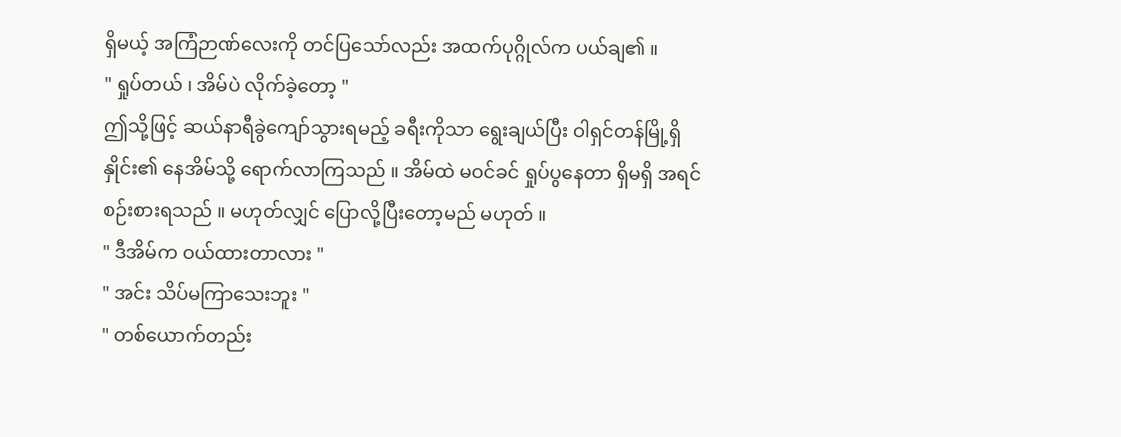ရှိမယ့် အကြံဉာဏ်လေးကို တင်ပြသော်လည်း အထက်ပုဂ္ဂိုလ်က ပယ်ချ၏ ။
" ရှုပ်တယ် ၊ အိမ်ပဲ လိုက်ခဲ့တော့ "
ဤသို့ဖြင့် ဆယ်နာရီခွဲကျော်သွားရမည့် ခရီးကိုသာ ရွေးချယ်ပြီး ဝါရှင်တန်မြို့ရှိ နှိုင်း၏ နေအိမ်သို့ ရောက်လာကြသည် ။ အိမ်ထဲ မဝင်ခင် ရှုပ်ပွနေတာ ရှိမရှိ အရင်စဉ်းစားရသည် ။ မဟုတ်လျှင် ပြောလို့ပြီးတော့မည် မဟုတ် ။
" ဒီအိမ်က ဝယ်ထားတာလား "
" အင်း သိပ်မကြာသေးဘူး "
" တစ်ယောက်တည်း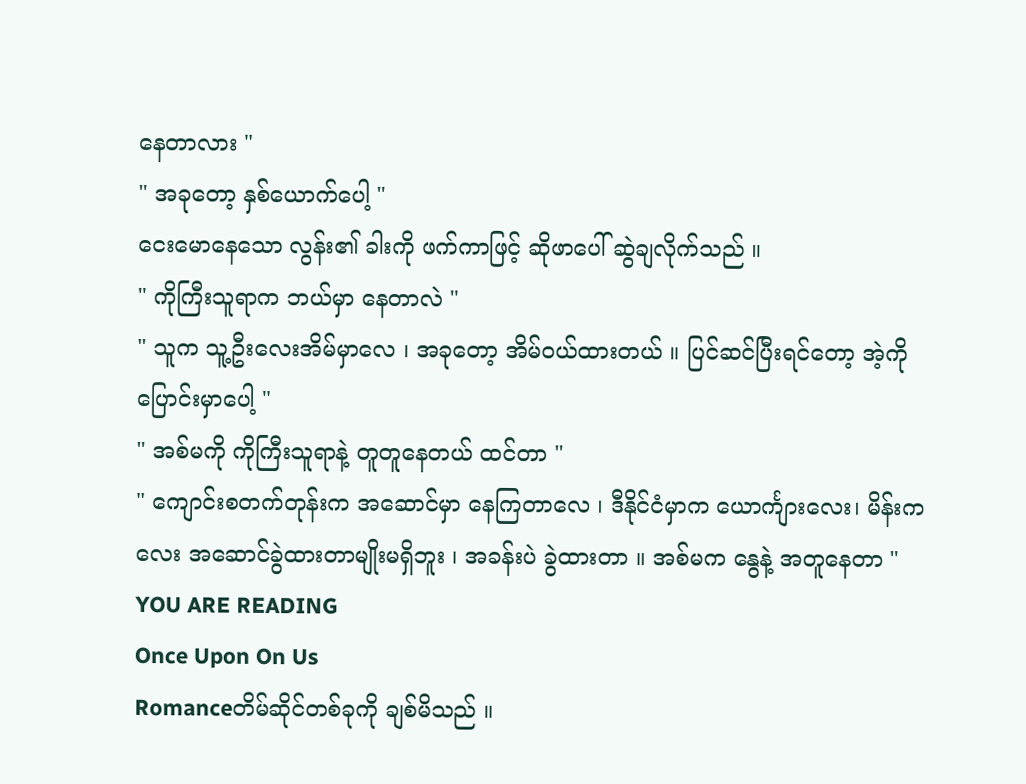နေတာလား "
" အခုတော့ နှစ်ယောက်ပေါ့ "
ငေးမောနေသော လွန်း၏ ခါးကို ဖက်ကာဖြင့် ဆိုဖာပေါ် ဆွဲချလိုက်သည် ။
" ကိုကြီးသူရာက ဘယ်မှာ နေတာလဲ "
" သူက သူ့ဦးလေးအိမ်မှာလေ ၊ အခုတော့ အိမ်ဝယ်ထားတယ် ။ ပြင်ဆင်ပြီးရင်တော့ အဲ့ကို ပြောင်းမှာပေါ့ "
" အစ်မကို ကိုကြီးသူရာနဲ့ တူတူနေတယ် ထင်တာ "
" ကျောင်းစတက်တုန်းက အဆောင်မှာ နေကြတာလေ ၊ ဒီနိုင်ငံမှာက ယောင်္ကျားလေး၊ မိန်းကလေး အဆောင်ခွဲထားတာမျိုးမရှိဘူး ၊ အခန်းပဲ ခွဲထားတာ ။ အစ်မက နွေနဲ့ အတူနေတာ "
YOU ARE READING
Once Upon On Us
Romanceတိမ်ဆိုင်တစ်ခုကို ချစ်မိသည် ။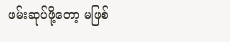ဖမ်းဆုပ်ဖို့တော့ မဖြစ်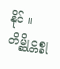နိုင် ။ တိမ္ဆိုင္တစ္ခု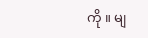ကို ။ မျ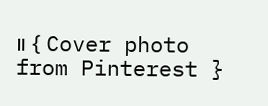။ { Cover photo from Pinterest }